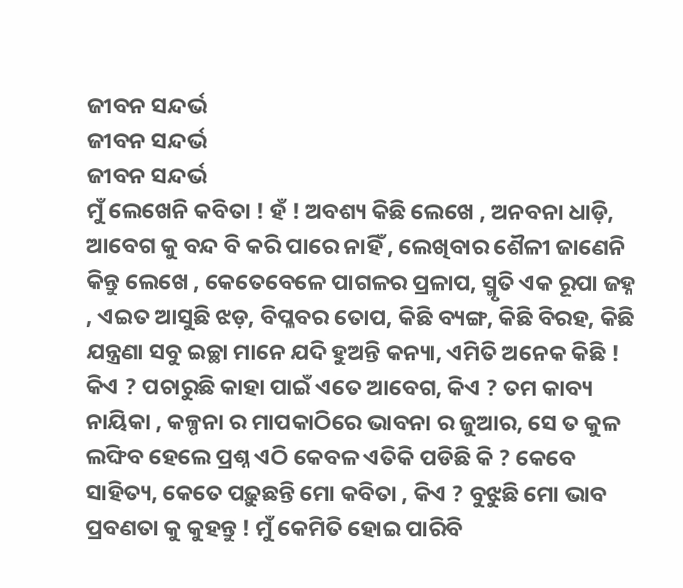ଜୀବନ ସନ୍ଦର୍ଭ
ଜୀବନ ସନ୍ଦର୍ଭ
ଜୀବନ ସନ୍ଦର୍ଭ
ମୁଁ ଲେଖେନି କବିତା ! ହଁ ! ଅବଶ୍ୟ କିଛି ଲେଖେ , ଅନବନା ଧାଡ଼ି, ଆବେଗ କୁ ବନ୍ଦ ବି କରି ପାରେ ନାହିଁ , ଲେଖିବାର ଶୈଳୀ ଜାଣେନି କିନ୍ତୁ ଲେଖେ , କେତେବେଳେ ପାଗଳର ପ୍ରଳାପ, ସ୍ମୃତି ଏକ ରୂପା ଜହ୍ନ , ଏଇତ ଆସୁଛି ଝଡ଼, ବିପ୍ଳବର ତୋପ, କିଛି ବ୍ୟଙ୍ଗ, କିଛି ବିରହ, କିଛି ଯନ୍ତ୍ରଣା ସବୁ ଇଚ୍ଛା ମାନେ ଯଦି ହୁଅନ୍ତି କନ୍ୟା, ଏମିତି ଅନେକ କିଛି ! କିଏ ? ପଚାରୁଛି କାହା ପାଇଁ ଏତେ ଆବେଗ, କିଏ ? ତମ କାବ୍ୟ ନାୟିକା , କଳ୍ପନା ର ମାପକାଠିରେ ଭାବନା ର ଜୁଆର, ସେ ତ କୁଳ ଲଙ୍ଘିବ ହେଲେ ପ୍ରଶ୍ନ ଏଠି କେବଳ ଏତିକି ପଡିଛି କି ? କେବେ ସାହିତ୍ୟ, କେତେ ପଢ଼ୁଛନ୍ତି ମୋ କବିତା , କିଏ ? ବୁଝୁଛି ମୋ ଭାବ ପ୍ରବଣତା କୁ କୁହନ୍ତୁ ! ମୁଁ କେମିତି ହୋଇ ପାରିବି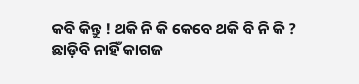କବି କିନ୍ତୁ ! ଥକି ନି କି କେବେ ଥକି ବି ନି କି ? ଛାଡ଼ିବି ନାହିଁ କାଗଜ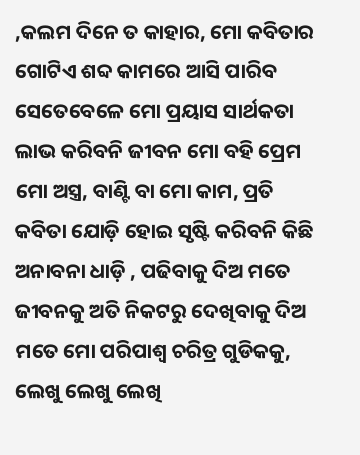,କଲମ ଦିନେ ତ କାହାର, ମୋ କବିତାର ଗୋଟିଏ ଶବ୍ଦ କାମରେ ଆସି ପାରିବ ସେତେବେଳେ ମୋ ପ୍ରୟାସ ସାର୍ଥକତା ଲାଭ କରିବନି ଜୀବନ ମୋ ବହି ପ୍ରେମ ମୋ ଅସ୍ତ୍ର, ବାଣ୍ଟି ବା ମୋ କାମ, ପ୍ରତି କବିତା ଯୋଡ଼ି ହୋଇ ସୃଷ୍ଟି କରିବନି କିଛି ଅନାବନା ଧାଡ଼ି , ପଢିବାକୁ ଦିଅ ମତେ ଜୀବନକୁ ଅତି ନିକଟରୁ ଦେଖିବାକୁ ଦିଅ ମତେ ମୋ ପରିପାଶ୍ୱ ଚରିତ୍ର ଗୁଡିକକୁ, ଲେଖୁ ଲେଖୁ ଲେଖି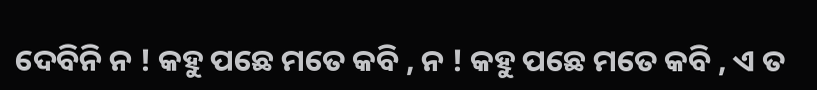ଦେବିନି ନ ! କହୁ ପଛେ ମତେ କବି , ନ ! କହୁ ପଛେ ମତେ କବି , ଏ ତ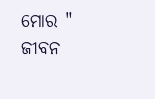ମୋର " ଜୀବନ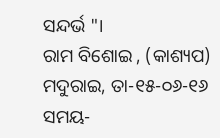ସନ୍ଦର୍ଭ "।
ରାମ ବିଶୋଇ , (କାଶ୍ୟପ) ମଦୁରାଇ, ତା-୧୫-୦୬-୧୬ ସମୟ-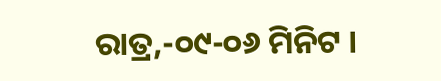ରାତ୍ର,-୦୯-୦୬ ମିନିଟ ।